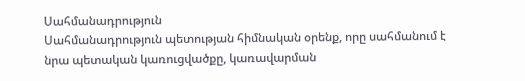Սահմանադրություն
Սահմանադրություն պետության հիմնական օրենք, որը սահմանում է նրա պետական կառուցվածքը, կառավարման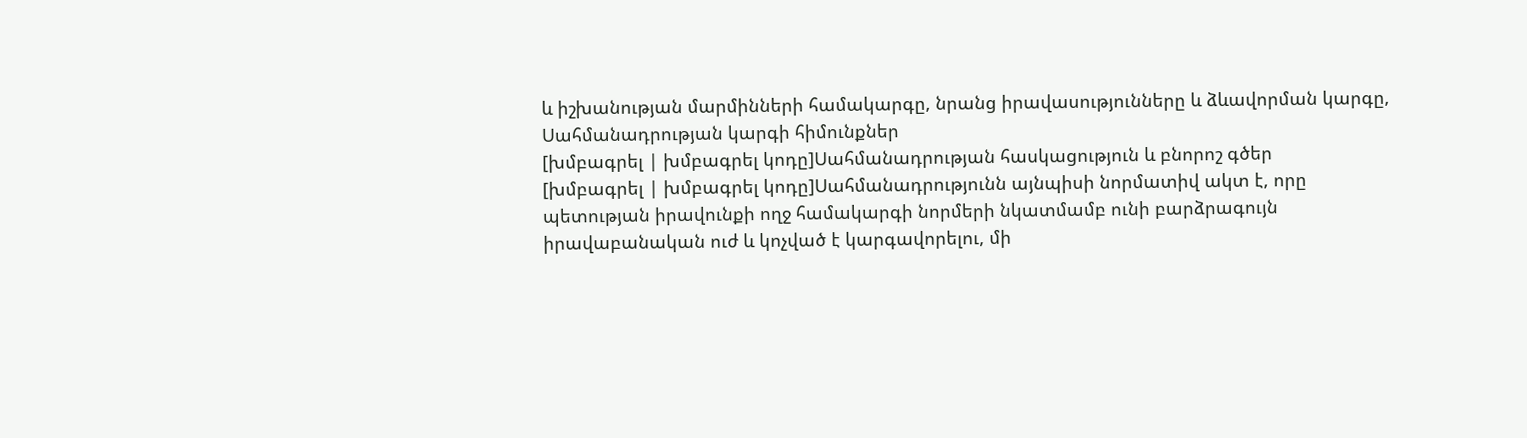և իշխանության մարմինների համակարգը, նրանց իրավասությունները և ձևավորման կարգը,
Սահմանադրության կարգի հիմունքներ
[խմբագրել | խմբագրել կոդը]Սահմանադրության հասկացություն և բնորոշ գծեր
[խմբագրել | խմբագրել կոդը]Սահմանադրությունն այնպիսի նորմատիվ ակտ է, որը պետության իրավունքի ողջ համակարգի նորմերի նկատմամբ ունի բարձրագույն իրավաբանական ուժ և կոչված է կարգավորելու, մի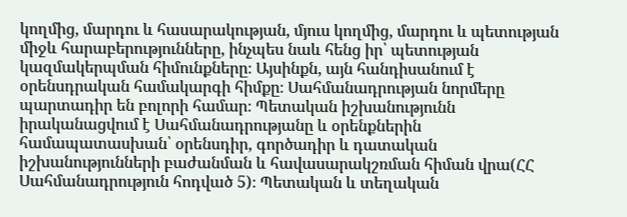կողմից, մարդու և հասարակության, մյուս կողմից, մարդու և պետության միջև հարաբերությունները, ինչպես նաև հենց իր՝ պետության կազմակերպման հիմունքները։ Այսինքն, այն հանդիսանում է օրենսդրական համակարգի հիմքը։ Սահմանադրության նորմերը պարտադիր են բոլորի համար։ Պետական իշխանությունն իրականացվում է Սահմանադրությանը և օրենքներին համապատասխան՝ օրենսդիր, գործադիր և դատական իշխանությունների բաժանման և հավասարակշռման հիման վրա(ՀՀ Սահմանադրություն հոդված 5)։ Պետական և տեղական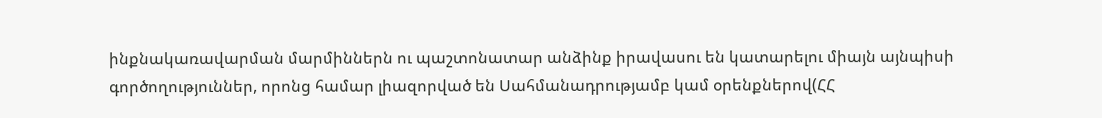ինքնակառավարման մարմիններն ու պաշտոնատար անձինք իրավասու են կատարելու միայն այնպիսի գործողություններ, որոնց համար լիազորված են Սահմանադրությամբ կամ օրենքներով(ՀՀ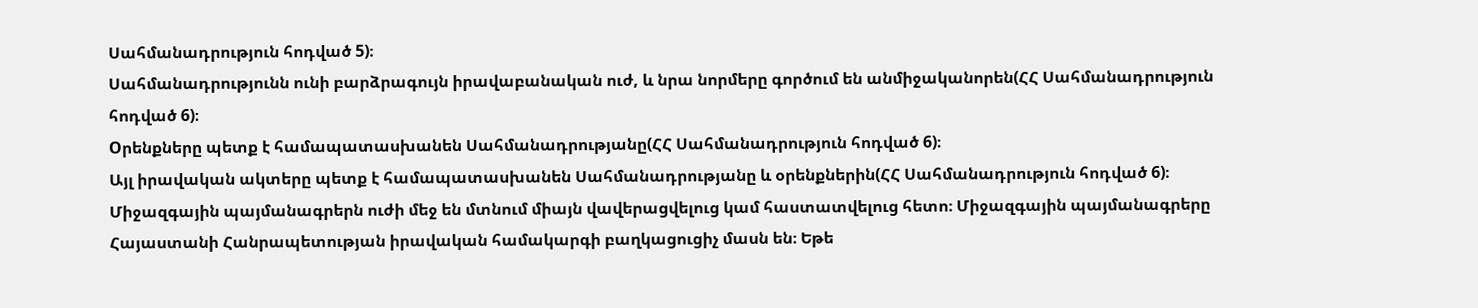Սահմանադրություն հոդված 5)։
Սահմանադրությունն ունի բարձրագույն իրավաբանական ուժ, և նրա նորմերը գործում են անմիջականորեն(ՀՀ Սահմանադրություն հոդված 6)։
Oրենքները պետք է համապատասխանեն Սահմանադրությանը(ՀՀ Սահմանադրություն հոդված 6)։
Այլ իրավական ակտերը պետք է համապատասխանեն Սահմանադրությանը և օրենքներին(ՀՀ Սահմանադրություն հոդված 6)։
Միջազգային պայմանագրերն ուժի մեջ են մտնում միայն վավերացվելուց կամ հաստատվելուց հետո։ Միջազգային պայմանագրերը Հայաստանի Հանրապետության իրավական համակարգի բաղկացուցիչ մասն են։ Եթե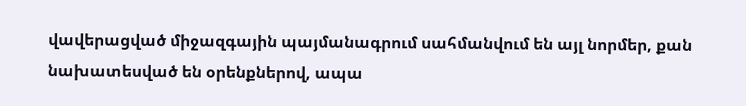վավերացված միջազգային պայմանագրում սահմանվում են այլ նորմեր, քան նախատեսված են օրենքներով, ապա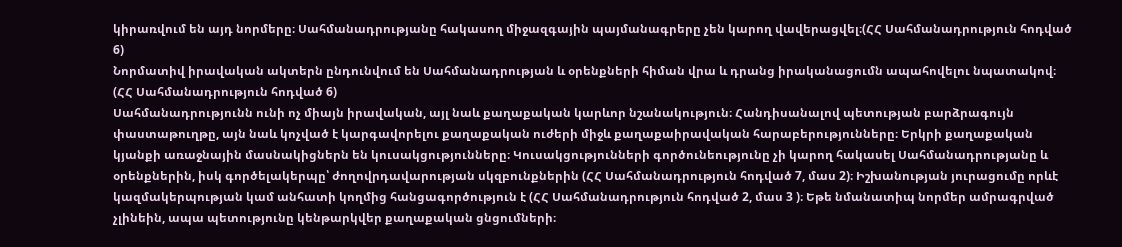կիրառվում են այդ նորմերը։ Սահմանադրությանը հակասող միջազգային պայմանագրերը չեն կարող վավերացվել։(ՀՀ Սահմանադրություն հոդված 6)
Նորմատիվ իրավական ակտերն ընդունվում են Սահմանադրության և օրենքների հիման վրա և դրանց իրականացումն ապահովելու նպատակով։ (ՀՀ Սահմանադրություն հոդված 6)
Սահմանադրությունն ունի ոչ միայն իրավական, այլ նաև քաղաքական կարևոր նշանակություն։ Հանդիսանալով պետության բարձրագույն փաստաթուղթը, այն նաև կոչված է կարգավորելու քաղաքական ուժերի միջև քաղաքաիրավական հարաբերությունները։ Երկրի քաղաքական կյանքի առաջնային մասնակիցներն են կուսակցությունները։ Կուսակցությունների գործունեությունը չի կարող հակասել Սահմանադրությանը և օրենքներին, իսկ գործելակերպը՝ ժողովրդավարության սկզբունքներին (ՀՀ Սահմանադրություն հոդված 7, մաս 2)։ Իշխանության յուրացումը որևէ կազմակերպության կամ անհատի կողմից հանցագործություն է (ՀՀ Սահմանադրություն հոդված 2, մաս 3 )։ Եթե նմանատիպ նորմեր ամրագրված չլինեին, ապա պետությունը կենթարկվեր քաղաքական ցնցումների։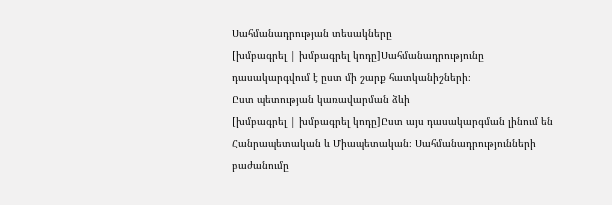Սահմանադրության տեսակները
[խմբագրել | խմբագրել կոդը]Սահմանադրությունը դասակարգվում է ըստ մի շարք հատկանիշների։
Ըստ պետության կառավարման ձևի
[խմբագրել | խմբագրել կոդը]Ըստ այս դասակարգման լինում են Հանրապետական և Միապետական։ Սահմանադրությունների բաժանումը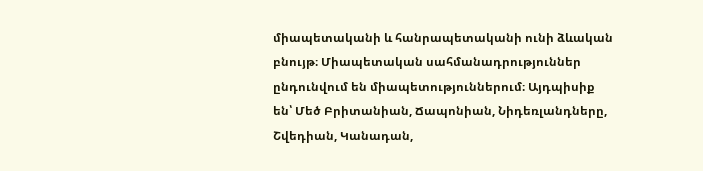միապետականի և հանրապետականի ունի ձևական բնույթ։ Միապետական սահմանադրություններ ընդունվում են միապետություններում։ Այդպիսիք են՝ Մեծ Բրիտանիան, Ճապոնիան, Նիդեռլանդները, Շվեդիան, Կանադան,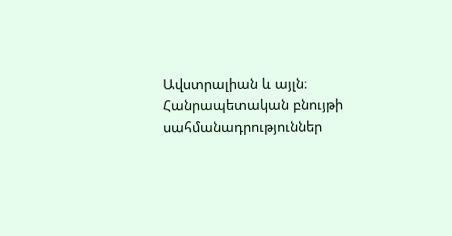Ավստրալիան և այլն։ Հանրապետական բնույթի սահմանադրություններ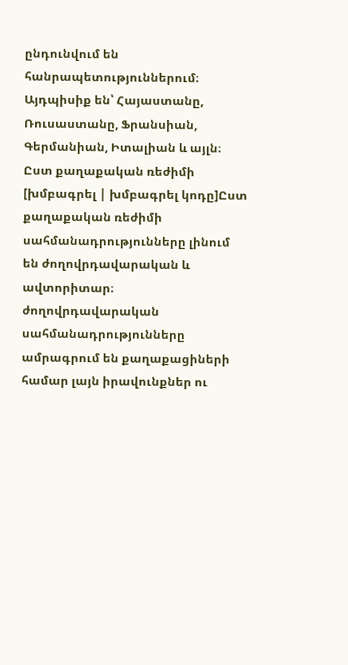ընդունվում են հանրապետություններում։ Այդպիսիք են՝ Հայաստանը, Ռուսաստանը, Ֆրանսիան, Գերմանիան, Իտալիան և այլն։
Ըստ քաղաքական ռեժիմի
[խմբագրել | խմբագրել կոդը]Ըստ քաղաքական ռեժիմի սահմանադրությունները լինում են ժողովրդավարական և ավտորիտար։ ժողովրդավարական սահմանադրությունները ամրագրում են քաղաքացիների համար լայն իրավունքներ ու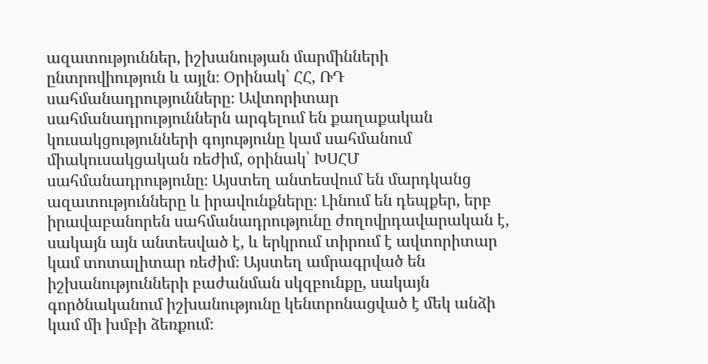ազատություններ, իշխանության մարմինների ընտրովիություն և այլն։ Օրինակ՝ ՀՀ, ՌԴ սահմանադրությունները։ Ավտորիտար սահմանադրություններն արգելում են քաղաքական կուսակցությունների գոյությունը կամ սահմանում միակուսակցական ռեժիմ, օրինակ՝ ԽՍՀՄ սահմանադրությունը։ Այստեղ անտեսվում են մարդկանց ազատությունները և իրավունքները։ Լինում են դեպքեր, երբ իրավաբանորեն սահմանադրությունը ժողովրդավարական է, սակայն այն անտեսված է, և երկրում տիրում է ավտորիտար կամ տոտալիտար ռեժիմ։ Այստեղ ամրագրված են իշխանությունների բաժանման սկզբունքը, սակայն գործնականում իշխանությունը կենտրոնացված է մեկ անձի կամ մի խմբի ձեռքում։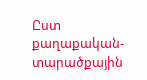Ըստ քաղաքական-տարածքային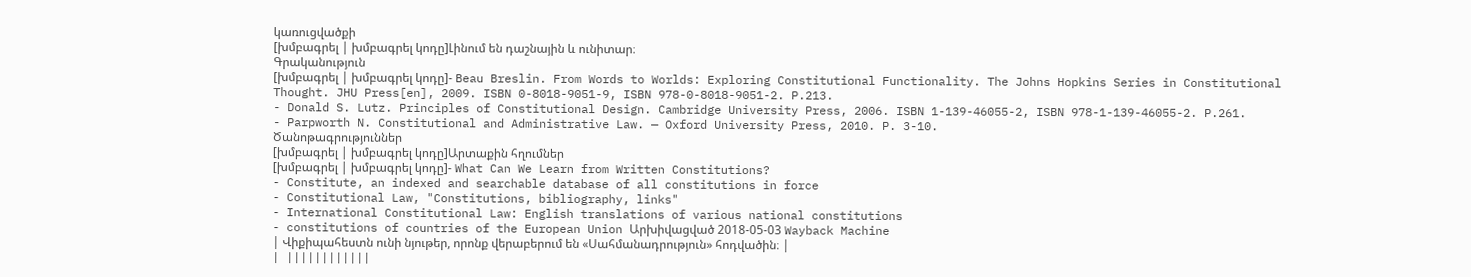կառուցվածքի
[խմբագրել | խմբագրել կոդը]Լինում են դաշնային և ունիտար։
Գրականություն
[խմբագրել | խմբագրել կոդը]- Beau Breslin. From Words to Worlds: Exploring Constitutional Functionality. The Johns Hopkins Series in Constitutional Thought. JHU Press[en], 2009. ISBN 0-8018-9051-9, ISBN 978-0-8018-9051-2. P.213.
- Donald S. Lutz. Principles of Constitutional Design. Cambridge University Press, 2006. ISBN 1-139-46055-2, ISBN 978-1-139-46055-2. P.261.
- Parpworth N. Constitutional and Administrative Law. — Oxford University Press, 2010. P. 3-10.
Ծանոթագրություններ
[խմբագրել | խմբագրել կոդը]Արտաքին հղումներ
[խմբագրել | խմբագրել կոդը]- What Can We Learn from Written Constitutions?
- Constitute, an indexed and searchable database of all constitutions in force
- Constitutional Law, "Constitutions, bibliography, links"
- International Constitutional Law: English translations of various national constitutions
- constitutions of countries of the European Union Արխիվացված 2018-05-03 Wayback Machine
| Վիքիպահեստն ունի նյութեր, որոնք վերաբերում են «Սահմանադրություն» հոդվածին։ |
| ||||||||||||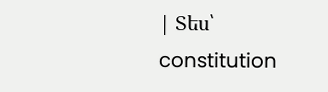| Տես՝ constitution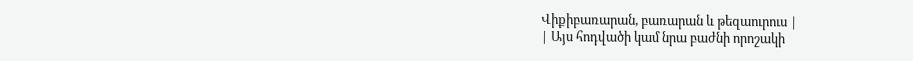Վիքիբառարան, բառարան և թեզաուրուս |
| Այս հոդվածի կամ նրա բաժնի որոշակի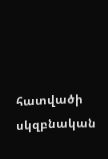հատվածի սկզբնական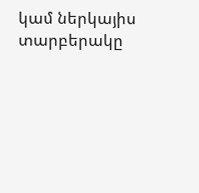կամ ներկայիս տարբերակը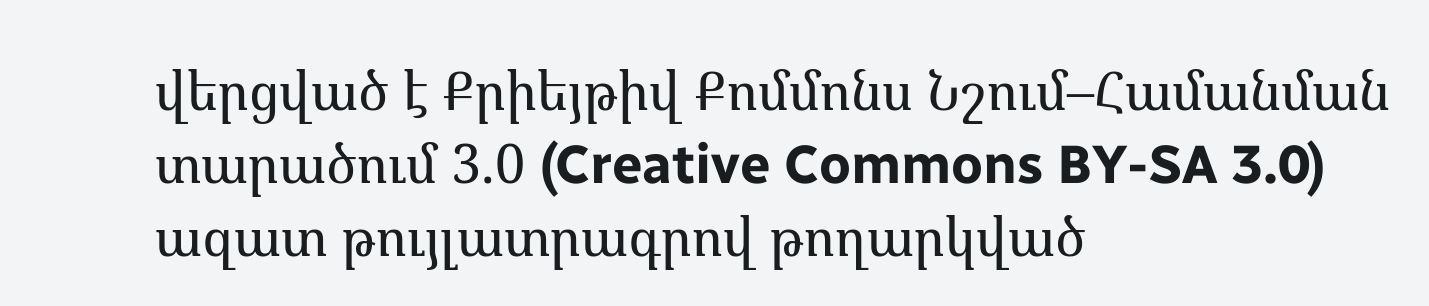վերցված է Քրիեյթիվ Քոմմոնս Նշում–Համանման տարածում 3.0 (Creative Commons BY-SA 3.0) ազատ թույլատրագրով թողարկված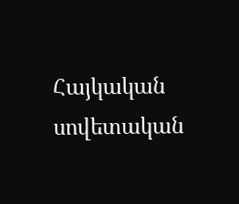Հայկական սովետական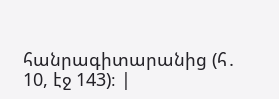հանրագիտարանից (հ․ 10, էջ 143)։ |